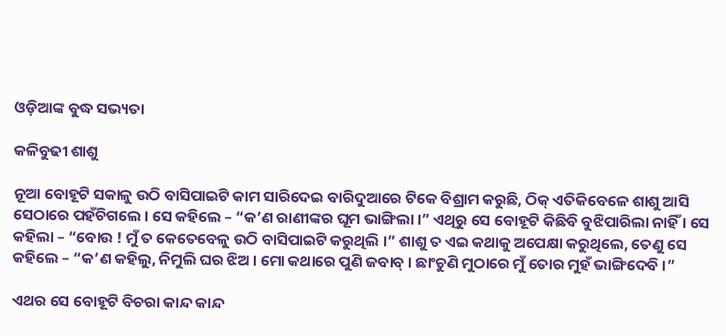ଓଡ଼ିଆଙ୍କ ବୁଦ୍ଧ ସଭ୍ୟତା

କଳିବୁଢୀ ଶାଶୁ

ନୂଆ ବୋହୂଟି ସକାଳୁ ଉଠି ବାସିପାଇଟି କାମ ସାରିଦେଇ ବାରିଦୁଆରେ ଟିକେ ବିଶ୍ରାମ କରୁଛି, ଠିକ୍ ଏତିକିବେଳେ ଶାଶୁ ଆସି ସେଠାରେ ପହଁଚିଗଲେ । ସେ କହିଲେ – “କ’ଣ ରାଣୀଙ୍କର ଘୂମ ଭାଙ୍ଗିଲା ।” ଏଥିରୁ ସେ ବୋହୂଟି କିଛିବି ବୁଝିପାରିଲା ନାହିଁ । ସେ କହିଲା – “ବୋଉ ! ମୁଁ ତ କେତେବେଳୁ ଉଠି ବାସିପାଇଟି କରୁଥିଲି ।” ଶାଶୁ ତ ଏଇ କଥାକୁ ଅପେକ୍ଷା କରୁଥିଲେ, ତେଣୁ ସେ କହିଲେ – “କ’ଣ କହିଲୁ, ନିମୁଲି ଘର ଝିଅ । ମୋ କଥାରେ ପୁଣି ଜବାବ୍ । ଛାଂଚୁଣି ମୁଠାରେ ମୁଁ ତୋର ମୁହଁ ଭାଙ୍ଗିଦେବି ।”

ଏଥର ସେ ବୋହୂଟି ବିଚରା କାନ୍ଦ କାନ୍ଦ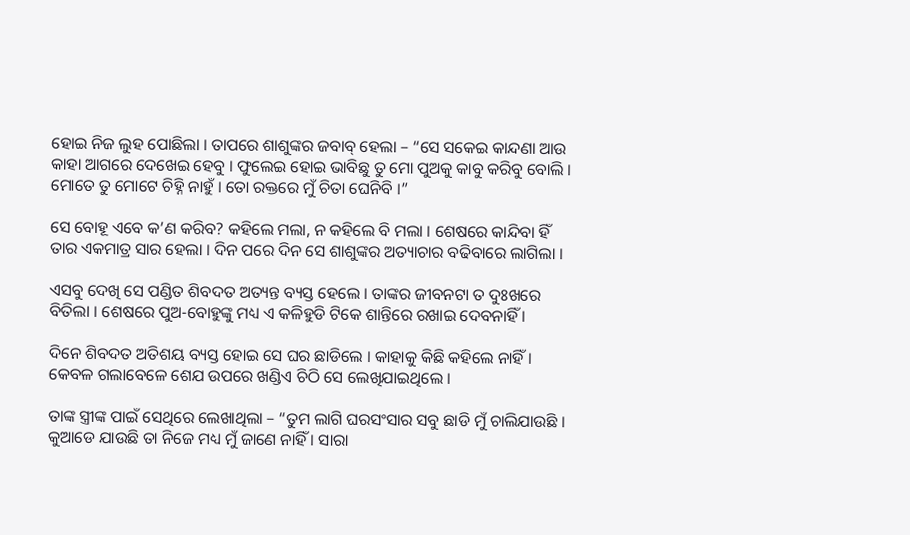ହୋଇ ନିଜ ଲୁହ ପୋଛିଲା । ତାପରେ ଶାଶୁଙ୍କର ଜବାବ୍ ହେଲା – “ସେ ସକେଇ କାନ୍ଦଣା ଆଉ କାହା ଆଗରେ ଦେଖେଇ ହେବୁ । ଫୁଲେଇ ହୋଇ ଭାବିଛୁ ତୁ ମୋ ପୁଅକୁ କାବୁ କରିବୁ ବୋଲି । ମୋତେ ତୁ ମୋଟେ ଚିହ୍ନି ନାହୁଁ । ତୋ ରକ୍ତରେ ମୁଁ ଚିତା ଘେନିବି ।”

ସେ ବୋହୂ ଏବେ କ’ଣ କରିବ? କହିଲେ ମଲା, ନ କହିଲେ ବି ମଲା । ଶେଷରେ କାନ୍ଦିବା ହିଁ ତାର ଏକମାତ୍ର ସାର ହେଲା । ଦିନ ପରେ ଦିନ ସେ ଶାଶୁଙ୍କର ଅତ୍ୟାଚାର ବଢିବାରେ ଲାଗିଲା ।

ଏସବୁ ଦେଖି ସେ ପଣ୍ଡିତ ଶିବଦତ ଅତ୍ୟନ୍ତ ବ୍ୟସ୍ତ ହେଲେ । ତାଙ୍କର ଜୀବନଟା ତ ଦୁଃଖରେ ବିତିଲା । ଶେଷରେ ପୁଅ-ବୋହୁଙ୍କୁ ମଧ୍ୟ ଏ କଳିହୁଡି ଟିକେ ଶାନ୍ତିରେ ରଖାଇ ଦେବନାହିଁ ।

ଦିନେ ଶିବଦତ ଅତିଶୟ ବ୍ୟସ୍ତ ହୋଇ ସେ ଘର ଛାଡିଲେ । କାହାକୁ କିଛି କହିଲେ ନାହିଁ । କେବଳ ଗଲାବେଳେ ଶେଯ ଉପରେ ଖଣ୍ଡିଏ ଚିଠି ସେ ଲେଖିଯାଇଥିଲେ ।

ତାଙ୍କ ସ୍ତ୍ରୀଙ୍କ ପାଇଁ ସେଥିରେ ଲେଖାଥିଲା – “ତୁମ ଲାଗି ଘରସଂସାର ସବୁ ଛାଡି ମୁଁ ଚାଲିଯାଉଛି । କୁଆଡେ ଯାଉଛି ତା ନିଜେ ମଧ୍ୟ ମୁଁ ଜାଣେ ନାହିଁ । ସାରା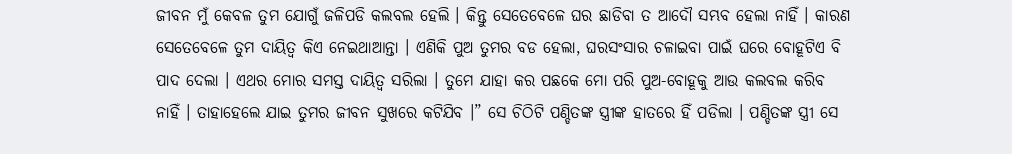ଜୀବନ ମୁଁ କେବଳ ତୁମ ଯୋଗୁଁ ଜଳିପଡି କଲବଲ ହେଲି । କିନ୍ତୁ ସେତେବେଳେ ଘର ଛାଡିବା ତ ଆଦୌ ସମ୍ଭବ ହେଲା ନାହିଁ । କାରଣ ସେତେବେଳେ ତୁମ ଦାୟିତ୍ୱ କିଏ ନେଇଥାଆନ୍ତା । ଏଣିକି ପୁଅ ତୁମର ବଡ ହେଲା, ଘରସଂସାର ଚଳାଇବା ପାଇଁ ଘରେ ବୋହୂଟିଏ ବି ପାଦ ଦେଲା । ଏଥର ମୋର ସମସ୍ତ ଦାୟିତ୍ୱ ସରିଲା । ତୁମେ ଯାହା କର ପଛକେ ମୋ ପରି ପୁଅ-ବୋହୂକୁ ଆଉ କଲବଲ କରିବ ନାହିଁ । ତାହାହେଲେ ଯାଇ ତୁମର ଜୀବନ ସୁଖରେ କଟିଯିବ ।” ସେ ଚିଠିଟି ପଣ୍ଡିତଙ୍କ ସ୍ତ୍ରୀଙ୍କ ହାତରେ ହିଁ ପଡିଲା । ପଣ୍ଡିତଙ୍କ ସ୍ତ୍ରୀ ସେ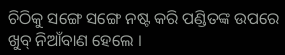ଚିଠିକୁ ସଙ୍ଗେ ସଙ୍ଗେ ନଷ୍ଟ କରି ପଣ୍ଡିତଙ୍କ ଉପରେ ଖୁବ୍ ନିଆଁବାଣ ହେଲେ ।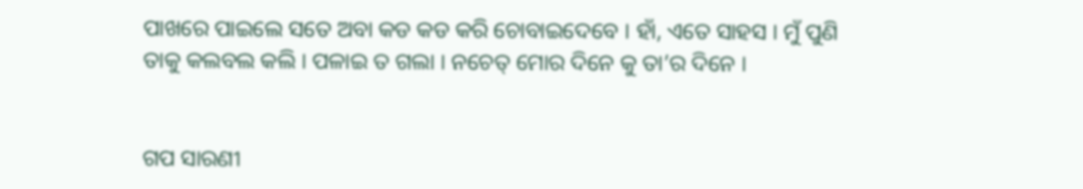ପାଖରେ ପାଇଲେ ସତେ ଅବା କଡ କଡ କରି ଚୋବାଇଦେବେ । ହାଁ, ଏତେ ସାହସ । ମୁଁ ପୁଣି ତାକୁ କଲବଲ କଲି । ପଳାଇ ତ ଗଲା । ନଚେତ୍ ମୋର ଦିନେ କୁ ତା’ର ଦିନେ ।


ଗପ ସାରଣୀ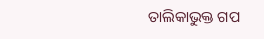ତାଲିକାଭୁକ୍ତ ଗପ